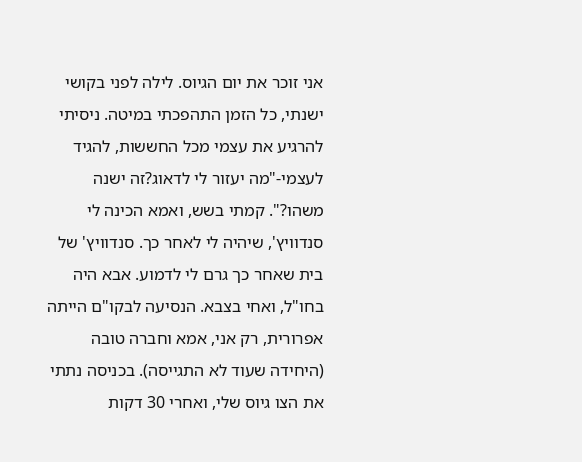אני זוכר את יום הגיוס. לילה לפני בקושי ישנתי, כל הזמן התהפכתי במיטה. ניסיתי להרגיע את עצמי מכל החששות, להגיד לעצמי-"מה יעזור לי לדאוג?זה ישנה משהו?". קמתי בשש, ואמא הכינה לי סנדוויץ', שיהיה לי לאחר כך. סנדוויץ' של בית שאחר כך גרם לי לדמוע. אבא היה בחו"ל, ואחי בצבא. הנסיעה לבקו"ם הייתה אפרורית, רק אני, אמא וחברה טובה (היחידה שעוד לא התגייסה). בכניסה נתתי את הצו גיוס שלי, ואחרי 30 דקות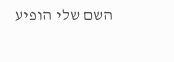השם שלי הופיע